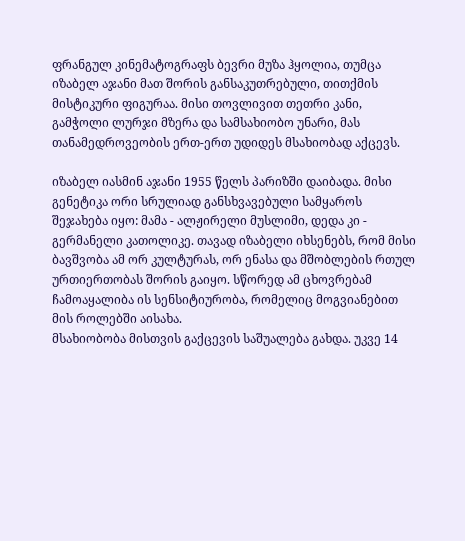ფრანგულ კინემატოგრაფს ბევრი მუზა ჰყოლია, თუმცა იზაბელ აჯანი მათ შორის განსაკუთრებული, თითქმის მისტიკური ფიგურაა. მისი თოვლივით თეთრი კანი, გამჭოლი ლურჯი მზერა და სამსახიობო უნარი, მას თანამედროვეობის ერთ-ერთ უდიდეს მსახიობად აქცევს.

იზაბელ იასმინ აჯანი 1955 წელს პარიზში დაიბადა. მისი გენეტიკა ორი სრულიად განსხვავებული სამყაროს შეჯახება იყო: მამა - ალჟირელი მუსლიმი, დედა კი - გერმანელი კათოლიკე. თავად იზაბელი იხსენებს, რომ მისი ბავშვობა ამ ორ კულტურას, ორ ენასა და მშობლების რთულ ურთიერთობას შორის გაიყო. სწორედ ამ ცხოვრებამ ჩამოაყალიბა ის სენსიტიურობა, რომელიც მოგვიანებით მის როლებში აისახა.
მსახიობობა მისთვის გაქცევის საშუალება გახდა. უკვე 14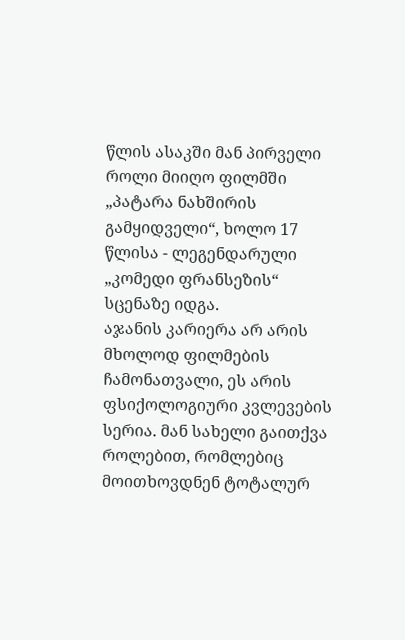წლის ასაკში მან პირველი როლი მიიღო ფილმში „პატარა ნახშირის გამყიდველი“, ხოლო 17 წლისა - ლეგენდარული „კომედი ფრანსეზის“ სცენაზე იდგა.
აჯანის კარიერა არ არის მხოლოდ ფილმების ჩამონათვალი, ეს არის ფსიქოლოგიური კვლევების სერია. მან სახელი გაითქვა როლებით, რომლებიც მოითხოვდნენ ტოტალურ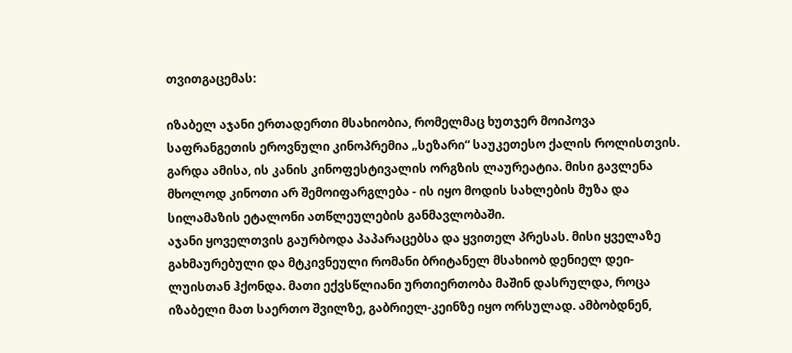თვითგაცემას:

იზაბელ აჯანი ერთადერთი მსახიობია, რომელმაც ხუთჯერ მოიპოვა საფრანგეთის ეროვნული კინოპრემია „სეზარი“ საუკეთესო ქალის როლისთვის. გარდა ამისა, ის კანის კინოფესტივალის ორგზის ლაურეატია. მისი გავლენა მხოლოდ კინოთი არ შემოიფარგლება - ის იყო მოდის სახლების მუზა და სილამაზის ეტალონი ათწლეულების განმავლობაში.
აჯანი ყოველთვის გაურბოდა პაპარაცებსა და ყვითელ პრესას. მისი ყველაზე გახმაურებული და მტკივნეული რომანი ბრიტანელ მსახიობ დენიელ დეი-ლუისთან ჰქონდა. მათი ექვსწლიანი ურთიერთობა მაშინ დასრულდა, როცა იზაბელი მათ საერთო შვილზე, გაბრიელ-კეინზე იყო ორსულად. ამბობდნენ,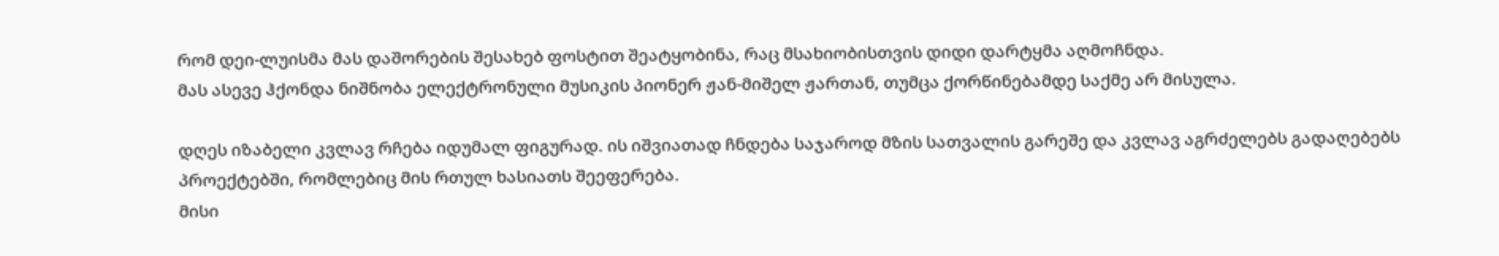რომ დეი-ლუისმა მას დაშორების შესახებ ფოსტით შეატყობინა, რაც მსახიობისთვის დიდი დარტყმა აღმოჩნდა.
მას ასევე ჰქონდა ნიშნობა ელექტრონული მუსიკის პიონერ ჟან-მიშელ ჟართან, თუმცა ქორწინებამდე საქმე არ მისულა.

დღეს იზაბელი კვლავ რჩება იდუმალ ფიგურად. ის იშვიათად ჩნდება საჯაროდ მზის სათვალის გარეშე და კვლავ აგრძელებს გადაღებებს პროექტებში, რომლებიც მის რთულ ხასიათს შეეფერება.
მისი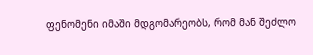ფენომენი იმაში მდგომარეობს, რომ მან შეძლო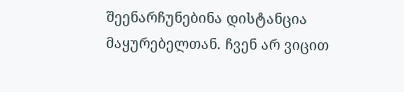შეენარჩუნებინა დისტანცია მაყურებელთან. ჩვენ არ ვიცით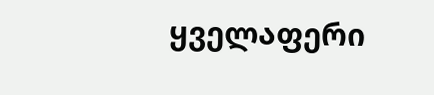ყველაფერი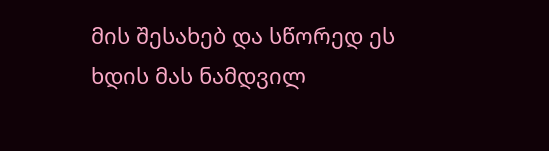მის შესახებ და სწორედ ეს ხდის მას ნამდვილ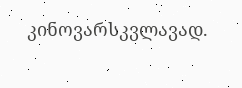კინოვარსკვლავად.